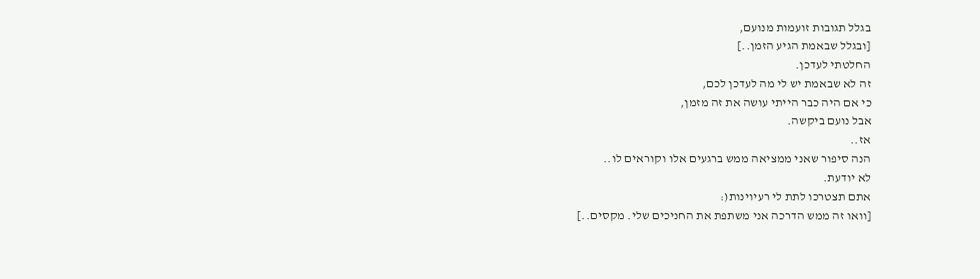בגלל תגובות זועמות מנועם,
[ובגלל שבאמת הגיע הזמן..]
החלטתי לעדכן.
זה לא שבאמת יש לי מה לעדכן לכם,
כי אם היה כבר הייתי עושה את זה מזמן,
אבל נועם ביקשה.
אז..
הנה סיפור שאני ממציאה ממש ברגעים אלו וקוראים לו..
לא יודעת.
אתם תצטרכו לתת לי רעיוינות(:
[וואו זה ממש הדרכה אני משתפת את החניכים שלי. מקסים..]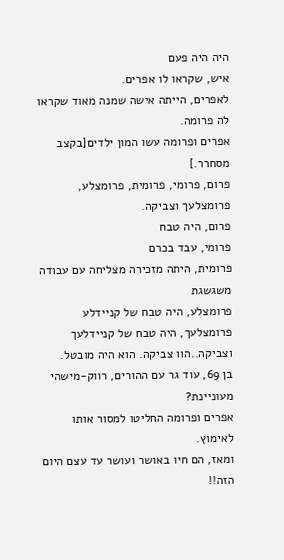היה היה פעם
איש, שקראו לו אפרים.
לאפרים, הייתה אישה שמנה מאוד שקראו לה פרומה.
אפרים ופרומה עשו המון ילדים[בקצב מסחרר.]
פרום, פרומי, פרומית, פרומצלע, פרומצלעך וצביקה.
פרום, היה טבח
פרומי, עבד בכרם
פרומית, היתה מזכירה מצליחה עם עבודה משגשגת
פרומצלע, היה טבח של קניידלע
פרומצלעך, היה טבח של קניידלעך
וצביקה..הוו צביקה. הוא היה מובטל.
בן 69, עוד גר עם ההורים, רווק-מישהי מעוניינת?
אפרים ופרומה החליטו למסור אותו לאימוץ.
ומאז, הם חיו באושר ועושר עד עצם היום הזה!!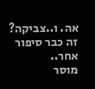אה. ו..צביקה? זה כבר סיפור אחר..
מוסר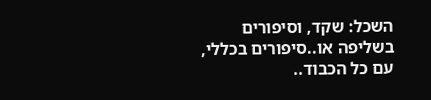השכל: שקד, וסיפורים בשליפה או..סיפורים בכללי,
עם כל הכבוד..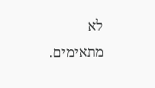לא מתאימים.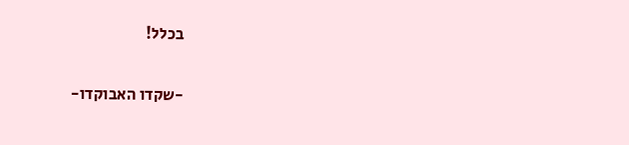בכלל!

-שקדו האבוקדו-